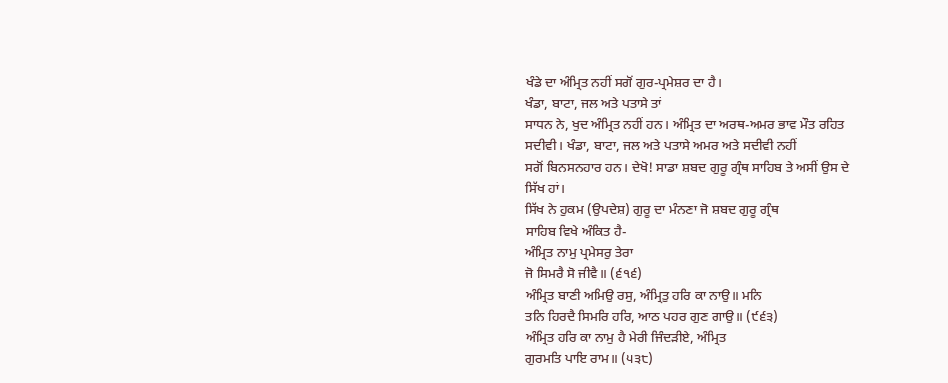ਖੰਡੇ ਦਾ ਅੰਮ੍ਰਿਤ ਨਹੀਂ ਸਗੋਂ ਗੁਰ-ਪ੍ਰਮੇਸ਼ਰ ਦਾ ਹੈ।
ਖੰਡਾ, ਬਾਟਾ, ਜਲ ਅਤੇ ਪਤਾਸੇ ਤਾਂ
ਸਾਧਨ ਨੇ, ਖੁਦ ਅੰਮ੍ਰਿਤ ਨਹੀਂ ਹਨ। ਅੰਮ੍ਰਿਤ ਦਾ ਅਰਥ-ਅਮਰ ਭਾਵ ਮੌਤ ਰਹਿਤ
ਸਦੀਵੀ। ਖੰਡਾ, ਬਾਟਾ, ਜਲ ਅਤੇ ਪਤਾਸੇ ਅਮਰ ਅਤੇ ਸਦੀਵੀ ਨਹੀਂ
ਸਗੋਂ ਬਿਨਸਨਹਾਰ ਹਨ। ਦੇਖੋ! ਸਾਡਾ ਸ਼ਬਦ ਗੁਰੂ ਗ੍ਰੰਥ ਸਾਹਿਬ ਤੇ ਅਸੀਂ ਉਸ ਦੇ
ਸਿੱਖ ਹਾਂ।
ਸਿੱਖ ਨੇ ਹੁਕਮ (ਉਪਦੇਸ਼) ਗੁਰੂ ਦਾ ਮੰਨਣਾ ਜੋ ਸ਼ਬਦ ਗੁਰੂ ਗ੍ਰੰਥ
ਸਾਹਿਬ ਵਿਖੇ ਅੰਕਿਤ ਹੈ-
ਅੰਮ੍ਰਿਤ ਨਾਮੁ ਪ੍ਰਮੇਸਰੁ ਤੇਰਾ
ਜੋ ਸਿਮਰੈ ਸੋ ਜੀਵੈ॥ (੬੧੬)
ਅੰਮ੍ਰਿਤ ਬਾਣੀ ਅਮਿਉ ਰਸੁ, ਅੰਮ੍ਰਿਤੁ ਹਰਿ ਕਾ ਨਾਉ॥ ਮਨਿ
ਤਨਿ ਹਿਰਦੈ ਸਿਮਰਿ ਹਰਿ, ਆਠ ਪਹਰ ਗੁਣ ਗਾਉ॥ (੯੬੩)
ਅੰਮ੍ਰਿਤ ਹਰਿ ਕਾ ਨਾਮੁ ਹੈ ਮੇਰੀ ਜਿੰਦੜੀਏ, ਅੰਮ੍ਰਿਤ
ਗੁਰਮਤਿ ਪਾਇ ਰਾਮ॥ (੫੩੮)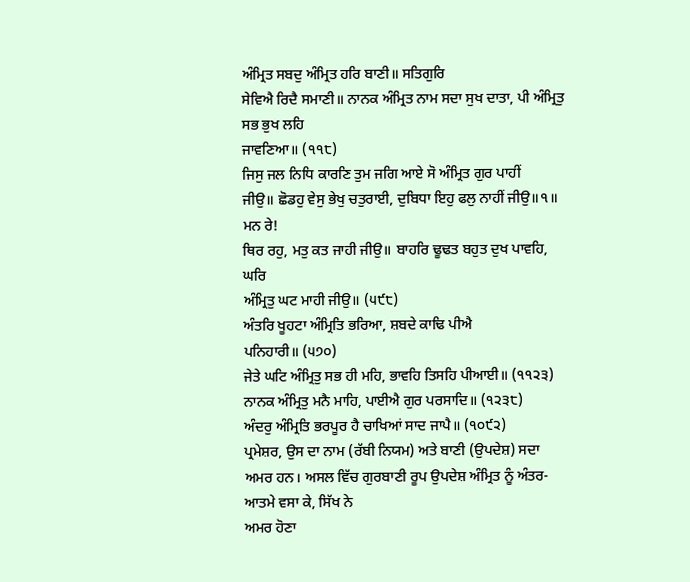ਅੰਮ੍ਰਿਤ ਸਬਦੁ ਅੰਮ੍ਰਿਤ ਹਰਿ ਬਾਣੀ॥ ਸਤਿਗੁਰਿ
ਸੇਵਿਐ ਰਿਦੈ ਸਮਾਣੀ॥ ਨਾਨਕ ਅੰਮ੍ਰਿਤ ਨਾਮ ਸਦਾ ਸੁਖ ਦਾਤਾ, ਪੀ ਅੰਮ੍ਰਿਤੁ ਸਭ ਭੁਖ ਲਹਿ
ਜਾਵਣਿਆ॥ (੧੧੮)
ਜਿਸੁ ਜਲ ਨਿਧਿ ਕਾਰਣਿ ਤੁਮ ਜਗਿ ਆਏ ਸੋ ਅੰਮ੍ਰਿਤ ਗੁਰ ਪਾਹੀਂ
ਜੀਉ॥ ਛੋਡਹੁ ਵੇਸੁ ਭੇਖੁ ਚਤੁਰਾਈ, ਦੁਬਿਧਾ ਇਹੁ ਫਲੁ ਨਾਹੀਂ ਜੀਉ॥੧॥ ਮਨ ਰੇ!
ਥਿਰ ਰਹੁ, ਮਤੁ ਕਤ ਜਾਹੀ ਜੀਉ॥ ਬਾਹਰਿ ਢੂਢਤ ਬਹੁਤ ਦੁਖ ਪਾਵਹਿ, ਘਰਿ
ਅੰਮ੍ਰਿਤੁ ਘਟ ਮਾਹੀ ਜੀਉ॥ (੫੯੮)
ਅੰਤਰਿ ਖੂਹਟਾ ਅੰਮ੍ਰਿਤਿ ਭਰਿਆ, ਸ਼ਬਦੇ ਕਾਢਿ ਪੀਐ
ਪਨਿਹਾਰੀ॥ (੫੭੦)
ਜੇਤੇ ਘਟਿ ਅੰਮ੍ਰਿਤੁ ਸਭ ਹੀ ਮਹਿ, ਭਾਵਹਿ ਤਿਸਹਿ ਪੀਆਈ॥ (੧੧੨੩)
ਨਾਨਕ ਅੰਮ੍ਰਿਤੁ ਮਨੈ ਮਾਹਿ, ਪਾਈਐ ਗੁਰ ਪਰਸਾਦਿ॥ (੧੨੩੮)
ਅੰਦਰੁ ਅੰਮ੍ਰਿਤਿ ਭਰਪੂਰ ਹੈ ਚਾਖਿਆਂ ਸਾਦ ਜਾਪੈ॥ (੧੦੯੨)
ਪ੍ਰਮੇਸ਼ਰ, ਉਸ ਦਾ ਨਾਮ (ਰੱਬੀ ਨਿਯਮ) ਅਤੇ ਬਾਣੀ (ਉਪਦੇਸ਼) ਸਦਾ
ਅਮਰ ਹਨ। ਅਸਲ ਵਿੱਚ ਗੁਰਬਾਣੀ ਰੂਪ ਉਪਦੇਸ਼ ਅੰਮ੍ਰਿਤ ਨੂੰ ਅੰਤਰ-ਆਤਮੇ ਵਸਾ ਕੇ, ਸਿੱਖ ਨੇ
ਅਮਰ ਹੋਣਾ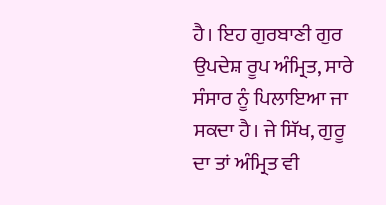ਹੈ। ਇਹ ਗੁਰਬਾਣੀ ਗੁਰ ਉਪਦੇਸ਼ ਰੂਪ ਅੰਮ੍ਰਿਤ, ਸਾਰੇ ਸੰਸਾਰ ਨੂੰ ਪਿਲਾਇਆ ਜਾ
ਸਕਦਾ ਹੈ। ਜੇ ਸਿੱਖ, ਗੁਰੂ ਦਾ ਤਾਂ ਅੰਮ੍ਰਿਤ ਵੀ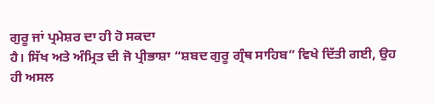ਗੁਰੂ ਜਾਂ ਪ੍ਰਮੇਸ਼ਰ ਦਾ ਹੀ ਹੋ ਸਕਦਾ
ਹੈ। ਸਿੱਖ ਅਤੇ ਅੰਮ੍ਰਿਤ ਦੀ ਜੋ ਪ੍ਰੀਭਾਸ਼ਾ “ਸ਼ਬਦ ਗੁਰੂ ਗ੍ਰੰਥ ਸਾਹਿਬ” ਵਿਖੇ ਦਿੱਤੀ ਗਈ, ਉਹ
ਹੀ ਅਸਲ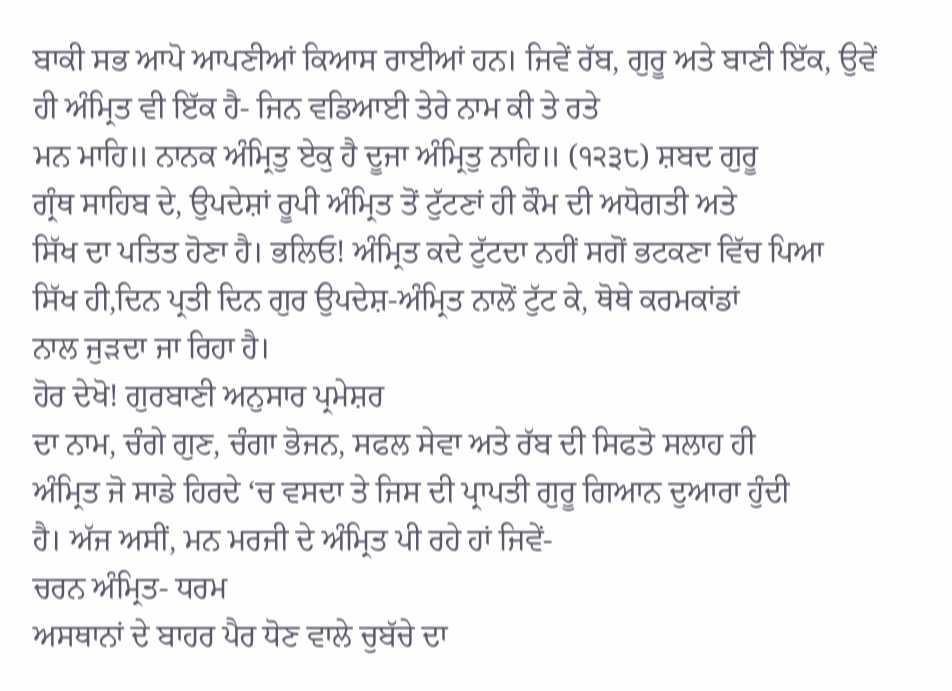ਬਾਕੀ ਸਭ ਆਪੋ ਆਪਣੀਆਂ ਕਿਆਸ ਰਾਈਆਂ ਹਨ। ਜਿਵੇਂ ਰੱਬ, ਗੁਰੂ ਅਤੇ ਬਾਣੀ ਇੱਕ, ਉਵੇਂ
ਹੀ ਅੰਮ੍ਰਿਤ ਵੀ ਇੱਕ ਹੈ- ਜਿਨ ਵਡਿਆਈ ਤੇਰੇ ਨਾਮ ਕੀ ਤੇ ਰਤੇ
ਮਨ ਮਾਹਿ॥ ਨਾਨਕ ਅੰਮ੍ਰਿਤੁ ਏਕੁ ਹੈ ਦੂਜਾ ਅੰਮ੍ਰਿਤੁ ਨਾਹਿ॥ (੧੨੩੮) ਸ਼ਬਦ ਗੁਰੂ
ਗ੍ਰੰਥ ਸਾਹਿਬ ਦੇ, ਉਪਦੇਸ਼ਾਂ ਰੂਪੀ ਅੰਮ੍ਰਿਤ ਤੋਂ ਟੁੱਟਣਾਂ ਹੀ ਕੌਮ ਦੀ ਅਧੋਗਤੀ ਅਤੇ
ਸਿੱਖ ਦਾ ਪਤਿਤ ਹੋਣਾ ਹੈ। ਭਲਿਓ! ਅੰਮ੍ਰਿਤ ਕਦੇ ਟੁੱਟਦਾ ਨਹੀਂ ਸਗੋਂ ਭਟਕਣਾ ਵਿੱਚ ਪਿਆ
ਸਿੱਖ ਹੀ,ਦਿਨ ਪ੍ਰਤੀ ਦਿਨ ਗੁਰ ਉਪਦੇਸ਼-ਅੰਮ੍ਰਿਤ ਨਾਲੋਂ ਟੁੱਟ ਕੇ, ਥੋਥੇ ਕਰਮਕਾਂਡਾਂ
ਨਾਲ ਜੁੜਦਾ ਜਾ ਰਿਹਾ ਹੈ।
ਹੋਰ ਦੇਖੋ! ਗੁਰਬਾਣੀ ਅਨੁਸਾਰ ਪ੍ਰਮੇਸ਼ਰ
ਦਾ ਨਾਮ, ਚੰਗੇ ਗੁਣ, ਚੰਗਾ ਭੋਜਨ, ਸਫਲ ਸੇਵਾ ਅਤੇ ਰੱਬ ਦੀ ਸਿਫਤੋ ਸਲਾਹ ਹੀ
ਅੰਮ੍ਰਿਤ ਜੋ ਸਾਡੇ ਹਿਰਦੇ ‘ਚ ਵਸਦਾ ਤੇ ਜਿਸ ਦੀ ਪ੍ਰਾਪਤੀ ਗੁਰੂ ਗਿਆਨ ਦੁਆਰਾ ਹੁੰਦੀ
ਹੈ। ਅੱਜ ਅਸੀਂ, ਮਨ ਮਰਜੀ ਦੇ ਅੰਮ੍ਰਿਤ ਪੀ ਰਹੇ ਹਾਂ ਜਿਵੇਂ-
ਚਰਨ ਅੰਮ੍ਰਿਤ- ਧਰਮ
ਅਸਥਾਨਾਂ ਦੇ ਬਾਹਰ ਪੈਰ ਧੋਣ ਵਾਲੇ ਚੁਬੱਚੇ ਦਾ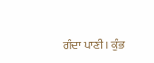ਗੰਦਾ ਪਾਣੀ। ਕੁੰਭ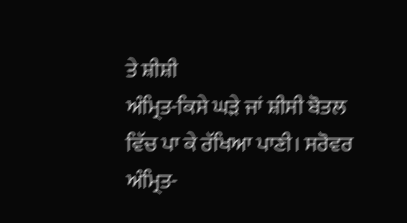ਤੇ ਸ਼ੀਸ਼ੀ
ਅੰਮ੍ਰਿਤ-ਕਿਸੇ ਘੜੇ ਜਾਂ ਸ਼ੀਸੀ ਬੋਤਲ ਵਿੱਚ ਪਾ ਕੇ ਰੱਖਿਆ ਪਾਣੀ। ਸਰੋਵਰ
ਅੰਮ੍ਰਿਤ-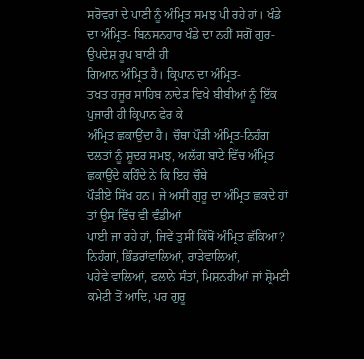ਸਰੋਵਰਾਂ ਦੇ ਪਾਣੀ ਨੂੰ ਅੰਮ੍ਰਿਤ ਸਮਝ ਪੀ ਰਹੇ ਹਾਂ। ਖੰਡੇ
ਦਾ ਅੰਮ੍ਰਿਤ- ਬਿਨਸਨਹਾਰ ਖੰਡੇ ਦਾ ਨਹੀਂ ਸਗੋਂ ਗੁਰ-ਉਪਦੇਸ਼ ਰੂਪ ਬਾਣੀ ਹੀ
ਗਿਆਨ ਅੰਮ੍ਰਿਤ ਹੈ। ਕ੍ਰਿਪਾਨ ਦਾ ਅੰਮ੍ਰਿਤ-
ਤਖਤ ਹਜੂਰ ਸਾਹਿਬ ਨਾਦੇੜ ਵਿਖੇ ਬੀਬੀਆਂ ਨੂੰ ਇੱਕ ਪੁਜਾਰੀ ਹੀ ਕ੍ਰਿਪਾਨ ਫੇਰ ਕੇ
ਅੰਮ੍ਰਿਤ ਛਕਾਉਂਦਾ ਹੈ। ਚੌਥਾ ਪੌੜੀ ਅੰਮ੍ਰਿਤ-ਨਿਹੰਗ
ਦਲਤਾਂ ਨੂੰ ਸ਼ੂਦਰ ਸਮਝ, ਅਲੱਗ ਬਾਟੇ ਵਿੱਚ ਅੰਮ੍ਰਿਤ ਛਕਾਉਂਦੇ ਕਹਿੰਦੇ ਨੇ ਕਿ ਇਹ ਚੌਥੇ
ਪੌੜੀਏ ਸਿੱਖ ਹਨ। ਜੇ ਅਸੀਂ ਗੁਰੂ ਦਾ ਅੰਮ੍ਰਿਤ ਛਕਦੇ ਹਾਂ ਤਾਂ ਉਸ ਵਿੱਚ ਵੀ ਵੰਡੀਆਂ
ਪਾਈ ਜਾ ਰਹੇ ਹਾਂ, ਜਿਵੇਂ ਤੁਸੀਂ ਕਿੱਥੋਂ ਅੰਮ੍ਰਿਤ ਛੱਕਿਆ? ਨਿਹੰਗਾਂ, ਭਿੰਡਰਾਂਵਾਲਿਆਂ, ਰਾੜੇਵਾਲਿਆਂ,
ਪਹੇਵੇ ਵਾਲਿਆਂ, ਫਲਾਨੇ ਸੰਤਾਂ, ਮਿਸ਼ਨਰੀਆਂ ਜਾਂ ਸ਼੍ਰੋਮਣੀ ਕਮੇਟੀ ਤੋਂ ਆਦਿ, ਪਰ ਗੁਰੂ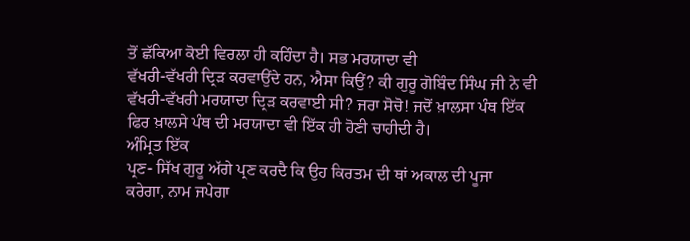ਤੋਂ ਛੱਕਿਆ ਕੋਈ ਵਿਰਲਾ ਹੀ ਕਹਿੰਦਾ ਹੈ। ਸਭ ਮਰਯਾਦਾ ਵੀ
ਵੱਖਰੀ-ਵੱਖਰੀ ਦ੍ਰਿੜ ਕਰਵਾਉਂਦੇ ਹਨ, ਐਸਾ ਕਿਉਂ? ਕੀ ਗੁਰੂ ਗੋਬਿੰਦ ਸਿੰਘ ਜੀ ਨੇ ਵੀ
ਵੱਖਰੀ-ਵੱਖਰੀ ਮਰਯਾਦਾ ਦ੍ਰਿੜ ਕਰਵਾਈ ਸੀ? ਜਰਾ ਸੋਚੋ! ਜਦੋਂ ਖ਼ਾਲਸਾ ਪੰਥ ਇੱਕ
ਫਿਰ ਖ਼ਾਲਸੇ ਪੰਥ ਦੀ ਮਰਯਾਦਾ ਵੀ ਇੱਕ ਹੀ ਹੋਣੀ ਚਾਹੀਦੀ ਹੈ।
ਅੰਮ੍ਰਿਤ ਇੱਕ
ਪ੍ਰਣ- ਸਿੱਖ ਗੁਰੂ ਅੱਗੇ ਪ੍ਰਣ ਕਰਦੈ ਕਿ ਉਹ ਕਿਰਤਮ ਦੀ ਥਾਂ ਅਕਾਲ ਦੀ ਪੂਜਾ
ਕਰੇਗਾ, ਨਾਮ ਜਪੇਗਾ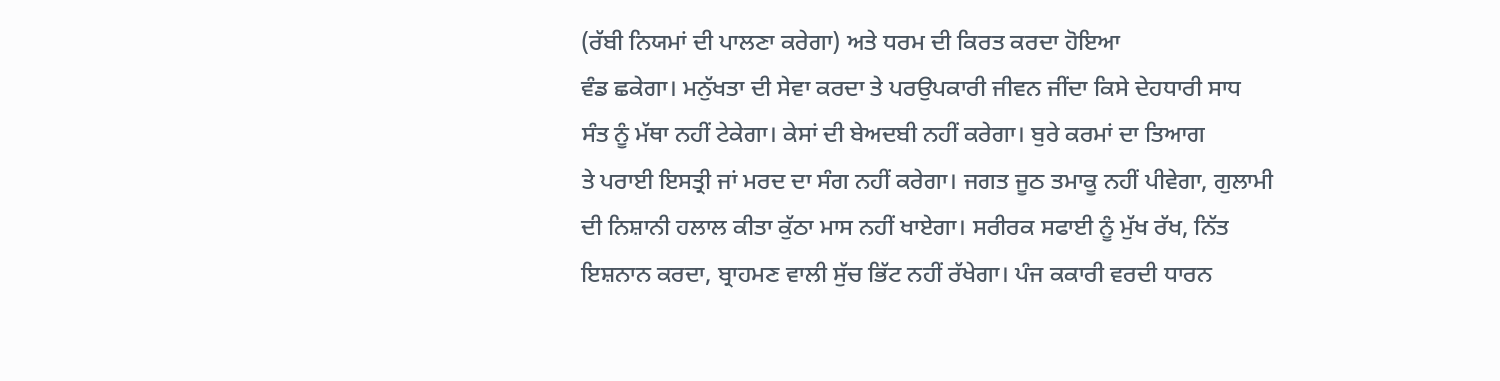(ਰੱਬੀ ਨਿਯਮਾਂ ਦੀ ਪਾਲਣਾ ਕਰੇਗਾ) ਅਤੇ ਧਰਮ ਦੀ ਕਿਰਤ ਕਰਦਾ ਹੋਇਆ
ਵੰਡ ਛਕੇਗਾ। ਮਨੁੱਖਤਾ ਦੀ ਸੇਵਾ ਕਰਦਾ ਤੇ ਪਰਉਪਕਾਰੀ ਜੀਵਨ ਜੀਂਦਾ ਕਿਸੇ ਦੇਹਧਾਰੀ ਸਾਧ
ਸੰਤ ਨੂੰ ਮੱਥਾ ਨਹੀਂ ਟੇਕੇਗਾ। ਕੇਸਾਂ ਦੀ ਬੇਅਦਬੀ ਨਹੀਂ ਕਰੇਗਾ। ਬੁਰੇ ਕਰਮਾਂ ਦਾ ਤਿਆਗ
ਤੇ ਪਰਾਈ ਇਸਤ੍ਰੀ ਜਾਂ ਮਰਦ ਦਾ ਸੰਗ ਨਹੀਂ ਕਰੇਗਾ। ਜਗਤ ਜੂਠ ਤਮਾਕੂ ਨਹੀਂ ਪੀਵੇਗਾ, ਗੁਲਾਮੀ
ਦੀ ਨਿਸ਼ਾਨੀ ਹਲਾਲ ਕੀਤਾ ਕੁੱਠਾ ਮਾਸ ਨਹੀਂ ਖਾਏਗਾ। ਸਰੀਰਕ ਸਫਾਈ ਨੂੰ ਮੁੱਖ ਰੱਖ, ਨਿੱਤ
ਇਸ਼ਨਾਨ ਕਰਦਾ, ਬ੍ਰਾਹਮਣ ਵਾਲੀ ਸੁੱਚ ਭਿੱਟ ਨਹੀਂ ਰੱਖੇਗਾ। ਪੰਜ ਕਕਾਰੀ ਵਰਦੀ ਧਾਰਨ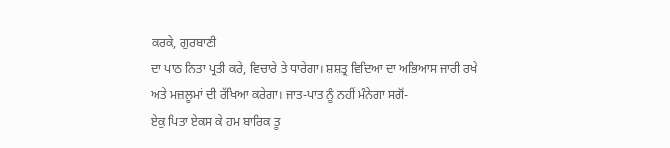ਕਰਕੇ, ਗੁਰਬਾਣੀ
ਦਾ ਪਾਠ ਨਿਤਾ ਪ੍ਰਤੀ ਕਰੇ, ਵਿਚਾਰੇ ਤੇ ਧਾਰੇਗਾ। ਸ਼ਸ਼ਤ੍ਰ ਵਿਦਿਆ ਦਾ ਅਭਿਆਸ ਜਾਰੀ ਰਖੇ
ਅਤੇ ਮਜ਼ਲੂਮਾਂ ਦੀ ਰੱਖਿਆ ਕਰੇਗਾ। ਜਾਤ-ਪਾਤ ਨੂੰ ਨਹੀਂ ਮੰਨੇਗਾ ਸਗੋਂ-
ਏਕੁ ਪਿਤਾ ਏਕਸ ਕੇ ਹਮ ਬਾਰਿਕ ਤੂ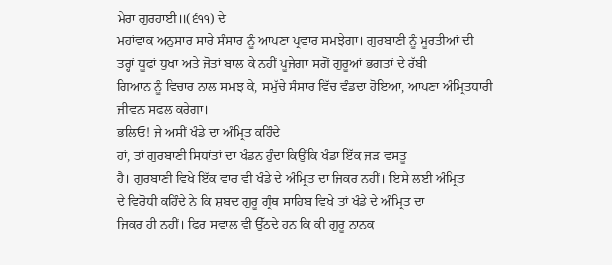ਮੇਰਾ ਗੁਰਹਾਈ॥(੬੧੧) ਦੇ
ਮਹਾਂਵਾਕ ਅਨੁਸਾਰ ਸਾਰੇ ਸੰਸਾਰ ਨੂੰ ਆਪਣਾ ਪ੍ਰਵਾਰ ਸਮਝੇਗਾ। ਗੁਰਬਾਣੀ ਨੂੰ ਮੂਰਤੀਆਂ ਦੀ
ਤਰ੍ਹਾਂ ਧੂਫਾਂ ਧੁਖਾ ਅਤੇ ਜੋਤਾਂ ਬਾਲ ਕੇ ਨਹੀਂ ਪੂਜੇਗਾ ਸਗੋਂ ਗੁਰੂਆਂ ਭਗਤਾਂ ਦੇ ਰੱਬੀ
ਗਿਆਨ ਨੂੰ ਵਿਚਾਰ ਨਾਲ ਸਮਝ ਕੇ, ਸਮੁੱਚੇ ਸੰਸਾਰ ਵਿੱਚ ਵੰਡਦਾ ਹੋਇਆ, ਆਪਣਾ ਅੰਮ੍ਰਿਤਧਾਰੀ
ਜੀਵਨ ਸਫਲ ਕਰੇਗਾ।
ਭਲਿਓ! ਜੇ ਅਸੀਂ ਖੰਡੇ ਦਾ ਅੰਮ੍ਰਿਤ ਕਹਿੰਦੇ
ਹਾਂ, ਤਾਂ ਗੁਰਬਾਣੀ ਸਿਧਾਂਤਾਂ ਦਾ ਖੰਡਨ ਹੁੰਦਾ ਕਿਉਂਕਿ ਖੰਡਾ ਇੱਕ ਜੜ ਵਸਤੂ
ਹੈ। ਗੁਰਬਾਣੀ ਵਿਖੇ ਇੱਕ ਵਾਰ ਵੀ ਖੰਡੇ ਦੇ ਅੰਮ੍ਰਿਤ ਦਾ ਜਿਕਰ ਨਹੀਂ। ਇਸੇ ਲਈ ਅੰਮ੍ਰਿਤ
ਦੇ ਵਿਰੋਧੀ ਕਹਿੰਦੇ ਨੇ ਕਿ ਸ਼ਬਦ ਗੁਰੂ ਗ੍ਰੰਥ ਸਾਹਿਬ ਵਿਖੇ ਤਾਂ ਖੰਡੇ ਦੇ ਅੰਮ੍ਰਿਤ ਦਾ
ਜਿਕਰ ਹੀ ਨਹੀਂ। ਫਿਰ ਸਵਾਲ ਵੀ ਉੱਠਦੇ ਹਨ ਕਿ ਕੀ ਗੁਰੂ ਨਾਨਕ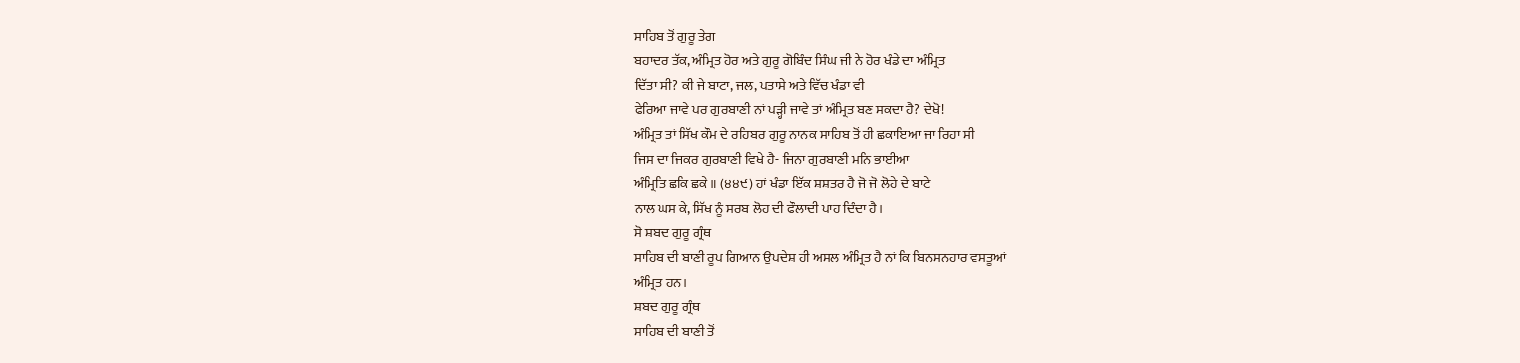ਸਾਹਿਬ ਤੋਂ ਗੁਰੂ ਤੇਗ
ਬਹਾਦਰ ਤੱਕ, ਅੰਮ੍ਰਿਤ ਹੋਰ ਅਤੇ ਗੁਰੂ ਗੋਬਿੰਦ ਸਿੰਘ ਜੀ ਨੇ ਹੋਰ ਖੰਡੇ ਦਾ ਅੰਮ੍ਰਿਤ
ਦਿੱਤਾ ਸੀ? ਕੀ ਜੇ ਬਾਟਾ, ਜਲ, ਪਤਾਸੇ ਅਤੇ ਵਿੱਚ ਖੰਡਾ ਵੀ
ਫੇਰਿਆ ਜਾਵੇ ਪਰ ਗੁਰਬਾਣੀ ਨਾਂ ਪੜ੍ਹੀ ਜਾਵੇ ਤਾਂ ਅੰਮ੍ਰਿਤ ਬਣ ਸਕਦਾ ਹੈ? ਦੇਖੋ!
ਅੰਮ੍ਰਿਤ ਤਾਂ ਸਿੱਖ ਕੌਮ ਦੇ ਰਹਿਬਰ ਗੁਰੂ ਨਾਨਕ ਸਾਹਿਬ ਤੋਂ ਹੀ ਛਕਾਇਆ ਜਾ ਰਿਹਾ ਸੀ
ਜਿਸ ਦਾ ਜਿਕਰ ਗੁਰਬਾਣੀ ਵਿਖੇ ਹੈ- ਜਿਨਾ ਗੁਰਬਾਣੀ ਮਨਿ ਭਾਈਆ
ਅੰਮ੍ਰਿਤਿ ਛਕਿ ਛਕੇ ॥ (੪੪੯) ਹਾਂ ਖੰਡਾ ਇੱਕ ਸ਼ਸ਼ਤਰ ਹੈ ਜੋ ਜੋ ਲੋਹੇ ਦੇ ਬਾਟੇ
ਨਾਲ ਘਸ ਕੇ, ਸਿੱਖ ਨੂੰ ਸਰਬ ਲੋਹ ਦੀ ਫੌਲਾਦੀ ਪਾਹ ਦਿੰਦਾ ਹੈ।
ਸੋ ਸ਼ਬਦ ਗੁਰੂ ਗ੍ਰੰਥ
ਸਾਹਿਬ ਦੀ ਬਾਣੀ ਰੂਪ ਗਿਆਨ ਉਪਦੇਸ਼ ਹੀ ਅਸਲ ਅੰਮ੍ਰਿਤ ਹੈ ਨਾਂ ਕਿ ਬਿਨਸਨਹਾਰ ਵਸਤੂਆਂ
ਅੰਮ੍ਰਿਤ ਹਨ।
ਸ਼ਬਦ ਗੁਰੂ ਗ੍ਰੰਥ
ਸਾਹਿਬ ਦੀ ਬਾਣੀ ਤੋਂ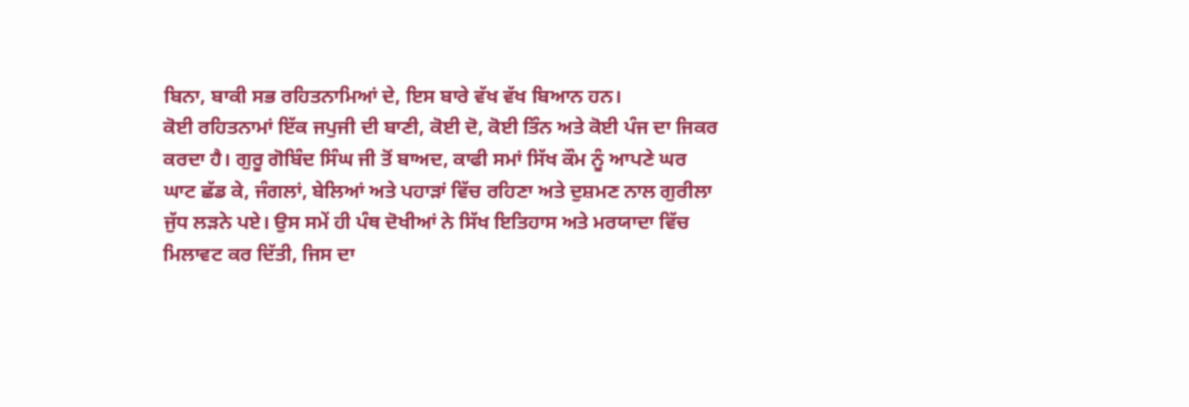ਬਿਨਾ, ਬਾਕੀ ਸਭ ਰਹਿਤਨਾਮਿਆਂ ਦੇ, ਇਸ ਬਾਰੇ ਵੱਖ ਵੱਖ ਬਿਆਨ ਹਨ।
ਕੋਈ ਰਹਿਤਨਾਮਾਂ ਇੱਕ ਜਪੁਜੀ ਦੀ ਬਾਣੀ, ਕੋਈ ਦੋ, ਕੋਈ ਤਿੰਨ ਅਤੇ ਕੋਈ ਪੰਜ ਦਾ ਜਿਕਰ
ਕਰਦਾ ਹੈ। ਗੁਰੂ ਗੋਬਿੰਦ ਸਿੰਘ ਜੀ ਤੋਂ ਬਾਅਦ, ਕਾਫੀ ਸਮਾਂ ਸਿੱਖ ਕੌਮ ਨੂੰ ਆਪਣੇ ਘਰ
ਘਾਟ ਛੱਡ ਕੇ, ਜੰਗਲਾਂ, ਬੇਲਿਆਂ ਅਤੇ ਪਹਾੜਾਂ ਵਿੱਚ ਰਹਿਣਾ ਅਤੇ ਦੁਸ਼ਮਣ ਨਾਲ ਗੁਰੀਲਾ
ਜੁੱਧ ਲੜਨੇ ਪਏ। ਉਸ ਸਮੇਂ ਹੀ ਪੰਥ ਦੋਖੀਆਂ ਨੇ ਸਿੱਖ ਇਤਿਹਾਸ ਅਤੇ ਮਰਯਾਦਾ ਵਿੱਚ
ਮਿਲਾਵਟ ਕਰ ਦਿੱਤੀ, ਜਿਸ ਦਾ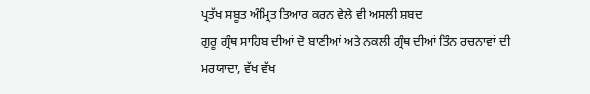ਪ੍ਰਤੱਖ ਸਬੂਤ ਅੰਮ੍ਰਿਤ ਤਿਆਰ ਕਰਨ ਵੇਲੇ ਵੀ ਅਸਲੀ ਸ਼ਬਦ
ਗੁਰੂ ਗ੍ਰੰਥ ਸਾਹਿਬ ਦੀਆਂ ਦੋ ਬਾਣੀਆਂ ਅਤੇ ਨਕਲੀ ਗ੍ਰੰਥ ਦੀਆਂ ਤਿੰਨ ਰਚਨਾਵਾਂ ਦੀ
ਮਰਯਾਦਾ, ਵੱਖ ਵੱਖ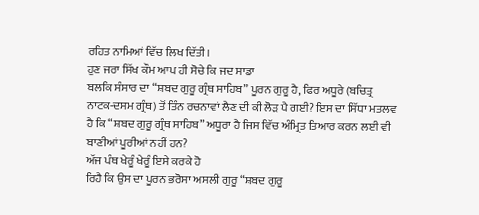ਰਹਿਤ ਨਾਮਿਆਂ ਵਿੱਚ ਲਿਖ ਦਿੱਤੀ।
ਹੁਣ ਜਰਾ ਸਿੱਖ ਕੌਮ ਆਪ ਹੀ ਸੋਚੇ ਕਿ ਜਦ ਸਾਡਾ
ਬਲਕਿ ਸੰਸਾਰ ਦਾ “ਸ਼ਬਦ ਗੁਰੂ ਗ੍ਰੰਥ ਸਾਹਿਬ” ਪੂਰਨ ਗੁਰੂ ਹੈ, ਫਿਰ ਅਧੂਰੇ (ਬਚਿਤ੍ਰ
ਨਾਟਕ-ਦਸਮ ਗ੍ਰੰਥ) ਤੋਂ ਤਿੰਨ ਰਚਨਾਵਾਂ ਲੈਣ ਦੀ ਕੀ ਲੋੜ ਪੈ ਗਈ? ਇਸ ਦਾ ਸਿੱਧਾ ਮਤਲਵ
ਹੈ ਕਿ “ਸ਼ਬਦ ਗੁਰੂ ਗ੍ਰੰਥ ਸਾਹਿਬ” ਅਧੂਰਾ ਹੈ ਜਿਸ ਵਿੱਚ ਅੰਮ੍ਰਿਤ ਤਿਆਰ ਕਰਨ ਲਈ ਵੀ
ਬਾਣੀਆਂ ਪੂਰੀਆਂ ਨਹੀਂ ਹਨ?
ਅੱਜ ਪੰਥ ਖੇਰੂੰ ਖੇਰੂੰ ਇਸੇ ਕਰਕੇ ਹੋ
ਰਿਹੈ ਕਿ ਉਸ ਦਾ ਪੂਰਨ ਭਰੋਸਾ ਅਸਲੀ ਗੁਰੂ “ਸ਼ਬਦ ਗੁਰੂ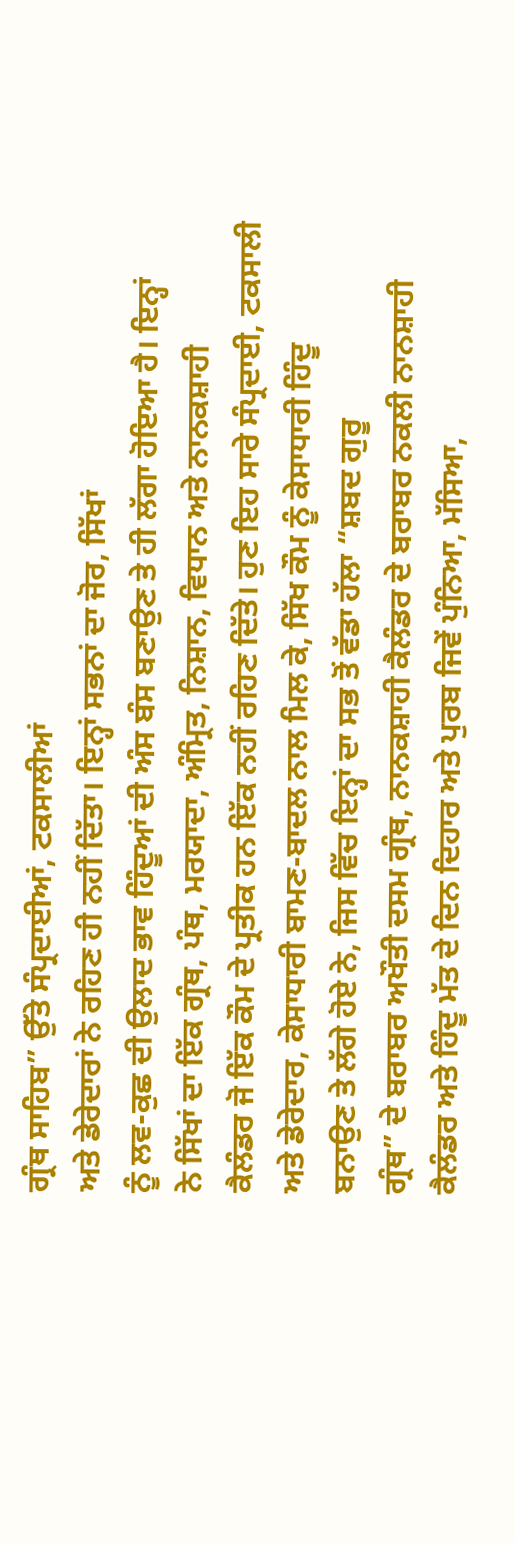ਗ੍ਰੰਥ ਸਾਹਿਬ” ਉੱਤੇ ਸੰਪ੍ਰਦਾਈਆਂ, ਟਕਸਾਲੀਆਂ
ਅਤੇ ਡੇਰੇਦਾਰਾਂ ਨੇ ਰਹਿਣ ਹੀ ਨਹੀਂ ਦਿੱਤਾ। ਇਨ੍ਹਾਂ ਸਭਨਾਂ ਦਾ ਜੋਰ, ਸਿੱਖਾਂ
ਨੂੰ ਲਵ-ਕੁਛ ਦੀ ਉਲਾਦ ਭਾਵ ਹਿੰਦੂਆਂ ਦੀ ਅੰਸ ਬੰਸ ਬਣਾਉਣ ਤੇ ਹੀ ਲੱਗਾ ਹੋਇਆ ਹੈ। ਇਨ੍ਹਾਂ
ਨੇ ਸਿੱਖਾਂ ਦਾ ਇੱਕ ਗ੍ਰੰਥ, ਪੰਥ, ਮਰਯਾਦਾ, ਅੰਮ੍ਰਿਤ, ਨਿਸ਼ਾਨ, ਵਿਧਾਨ ਅਤੇ ਨਾਨਕਸ਼ਾਹੀ
ਕੈਲੰਡਰ ਜੋ ਇੱਕ ਕੌਮ ਦੇ ਪ੍ਰਤੀਕ ਹਨ ਇੱਕ ਨਹੀਂ ਰਹਿਣ ਦਿੱਤੇ। ਹੁਣ ਇਹ ਸਾਰੇ ਸੰਪ੍ਰਦਾਈ, ਟਕਸਾਲੀ
ਅਤੇ ਡੇਰੇਦਾਰ, ਕੇਸਾਧਾਰੀ ਬਾਮਣ-ਬਾਦਲ ਨਾਲ ਮਿਲ ਕੇ, ਸਿੱਖ ਕੌਮ ਨੂੰ ਕੇਸਾਧਾਰੀ ਹਿੰਦੂ
ਬਨਾਉਣ ਤੇ ਲੱਗੇ ਹੋਏ ਨੇ, ਜਿਸ ਵਿੱਚ ਇਨ੍ਹਾਂ ਦਾ ਸਭ ਤੋਂ ਵੱਡਾ ਹੱਲਾ “ਸ਼ਬਦ ਗੁਰੂ
ਗ੍ਰੰਥ” ਦੇ ਬਰਾਬਰ ਅਖੌਤੀ ਦਸਮ ਗ੍ਰੰਥ, ਨਾਨਕਸ਼ਾਹੀ ਕੈਲੰਡਰ ਦੇ ਬਰਾਬਰ ਨਕਲੀ ਨਾਨਸ਼ਾਹੀ
ਕੈਲੰਡਰ ਅਤੇ ਹਿੰਦੂ ਮੱਤ ਦੇ ਦਿਨ ਦਿਹਾਰ ਅਤੇ ਪੁਰਬ ਜਿਵੇਂ ਪੁੰਨਿਆ, ਮੱਸਿਆ,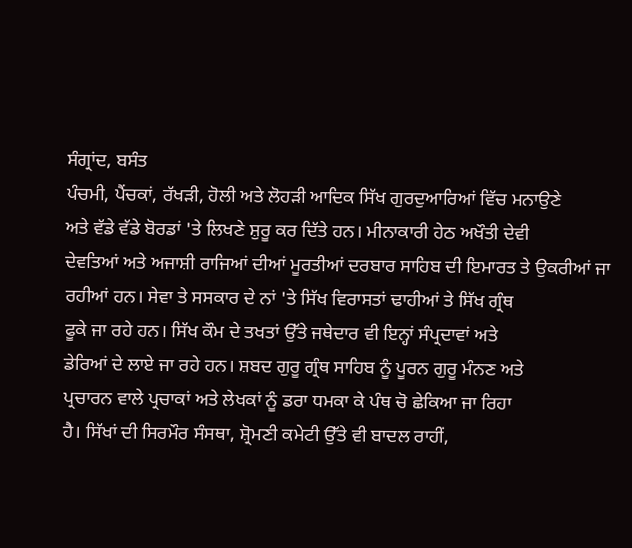ਸੰਗ੍ਰਾਂਦ, ਬਸੰਤ
ਪੰਚਮੀ, ਪੈਂਚਕਾਂ, ਰੱਖੜੀ, ਹੋਲੀ ਅਤੇ ਲੋਹੜੀ ਆਦਿਕ ਸਿੱਖ ਗੁਰਦੁਆਰਿਆਂ ਵਿੱਚ ਮਨਾਉਣੇ
ਅਤੇ ਵੱਡੇ ਵੱਡੇ ਬੋਰਡਾਂ 'ਤੇ ਲਿਖਣੇ ਸ਼ੁਰੂ ਕਰ ਦਿੱਤੇ ਹਨ। ਮੀਨਾਕਾਰੀ ਹੇਠ ਅਖੌਤੀ ਦੇਵੀ
ਦੇਵਤਿਆਂ ਅਤੇ ਅਜਾਸ਼ੀ ਰਾਜਿਆਂ ਦੀਆਂ ਮੂਰਤੀਆਂ ਦਰਬਾਰ ਸਾਹਿਬ ਦੀ ਇਮਾਰਤ ਤੇ ਉਕਰੀਆਂ ਜਾ
ਰਹੀਆਂ ਹਨ। ਸੇਵਾ ਤੇ ਸਸਕਾਰ ਦੇ ਨਾਂ 'ਤੇ ਸਿੱਖ ਵਿਰਾਸਤਾਂ ਢਾਹੀਆਂ ਤੇ ਸਿੱਖ ਗ੍ਰੰਥ
ਫੂਕੇ ਜਾ ਰਹੇ ਹਨ। ਸਿੱਖ ਕੌਮ ਦੇ ਤਖਤਾਂ ਉੱਤੇ ਜਥੇਦਾਰ ਵੀ ਇਨ੍ਹਾਂ ਸੰਪ੍ਰਦਾਵਾਂ ਅਤੇ
ਡੇਰਿਆਂ ਦੇ ਲਾਏ ਜਾ ਰਹੇ ਹਨ। ਸ਼ਬਦ ਗੁਰੂ ਗ੍ਰੰਥ ਸਾਹਿਬ ਨੂੰ ਪੂਰਨ ਗੁਰੂ ਮੰਨਣ ਅਤੇ
ਪ੍ਰਚਾਰਨ ਵਾਲੇ ਪ੍ਰਚਾਕਾਂ ਅਤੇ ਲੇਖਕਾਂ ਨੂੰ ਡਰਾ ਧਮਕਾ ਕੇ ਪੰਥ ਚੋ ਛੇਕਿਆ ਜਾ ਰਿਹਾ
ਹੈ। ਸਿੱਖਾਂ ਦੀ ਸਿਰਮੌਰ ਸੰਸਥਾ, ਸ਼੍ਰੋਮਣੀ ਕਮੇਟੀ ਉੱਤੇ ਵੀ ਬਾਦਲ ਰਾਹੀਂ,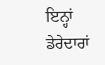ਇਨ੍ਹਾਂ
ਡੇਰੇਦਾਰਾਂ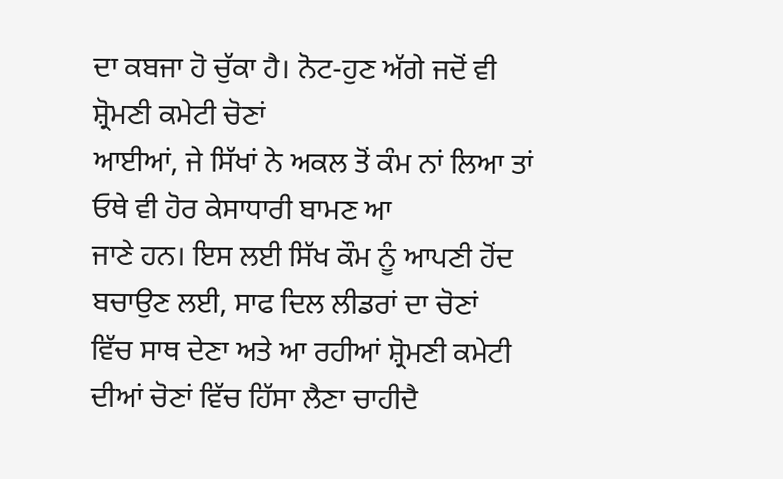ਦਾ ਕਬਜਾ ਹੋ ਚੁੱਕਾ ਹੈ। ਨੋਟ-ਹੁਣ ਅੱਗੇ ਜਦੋਂ ਵੀ ਸ਼੍ਰੋਮਣੀ ਕਮੇਟੀ ਚੋਣਾਂ
ਆਈਆਂ, ਜੇ ਸਿੱਖਾਂ ਨੇ ਅਕਲ ਤੋਂ ਕੰਮ ਨਾਂ ਲਿਆ ਤਾਂ ਓਥੇ ਵੀ ਹੋਰ ਕੇਸਾਧਾਰੀ ਬਾਮਣ ਆ
ਜਾਣੇ ਹਨ। ਇਸ ਲਈ ਸਿੱਖ ਕੌਮ ਨੂੰ ਆਪਣੀ ਹੋਂਦ ਬਚਾਉਣ ਲਈ, ਸਾਫ ਦਿਲ ਲੀਡਰਾਂ ਦਾ ਚੋਣਾਂ
ਵਿੱਚ ਸਾਥ ਦੇਣਾ ਅਤੇ ਆ ਰਹੀਆਂ ਸ਼੍ਰੋਮਣੀ ਕਮੇਟੀ ਦੀਆਂ ਚੋਣਾਂ ਵਿੱਚ ਹਿੱਸਾ ਲੈਣਾ ਚਾਹੀਦੈ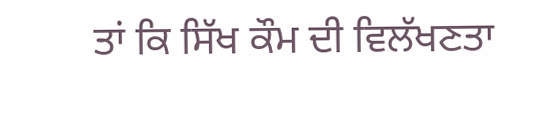ਤਾਂ ਕਿ ਸਿੱਖ ਕੌਮ ਦੀ ਵਿਲੱਖਣਤਾ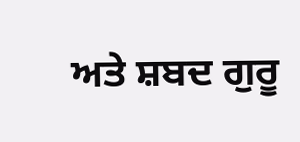ਅਤੇ ਸ਼ਬਦ ਗੁਰੂ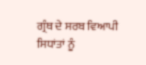ਗ੍ਰੰਥ ਦੇ ਸਰਬ ਵਿਆਪੀ ਸਿਧਾਂਤਾਂ ਨੂੰ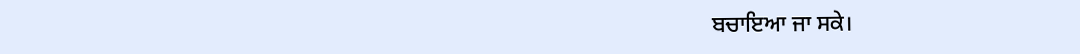ਬਚਾਇਆ ਜਾ ਸਕੇ।